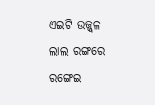ଏଇଟି ଉଜ୍ଜ୍ୱଳ ଲାଲ ରଙ୍ଗରେ ରଙ୍ଗେଇ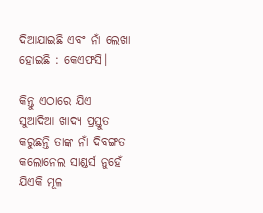ଦିଆଯାଇଛି ଏବଂ ନାଁ ଲେଖା ହୋଇଛି : କେଏଫସି।

କିନ୍ତୁ ଏଠାରେ ଯିଏ ସୁଆଦିଆ ଖାଦ୍ୟ ପ୍ରସ୍ତୁତ କରୁଛନ୍ତି ତାଙ୍କ ନାଁ ଦିବଙ୍ଗତ କଲୋନେଲ ସାଣ୍ଡର୍ସ ନୁହେଁ ଯିଏକି ମୂଳ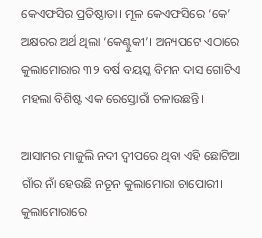କେଏଫସିର ପ୍ରତିଷ୍ଠାତା। ମୂଳ କେଏଫସିରେ ‘କେ’ ଅକ୍ଷରର ଅର୍ଥ ଥିଲା ‘କେଣ୍ଟୁକୀ’। ଅନ୍ୟପଟେ ଏଠାରେ କୁଲାମୋରାର ୩୨ ବର୍ଷ ବୟସ୍କ ବିମନ ଦାସ ଗୋଟିଏ ମହଲା ବିଶିଷ୍ଟ ଏକ ରେସ୍ତୋରାଁ ଚଳାଉଛନ୍ତି।

ଆସାମର ମାଜୁଲି ନଦୀ ଦ୍ୱୀପରେ ଥିବା ଏହି ଛୋଟିଆ ଗାଁର ନାଁ ହେଉଛି ନତୂନ କୁଲାମୋରା ଚାପୋରୀ। କୁଲାମୋରାରେ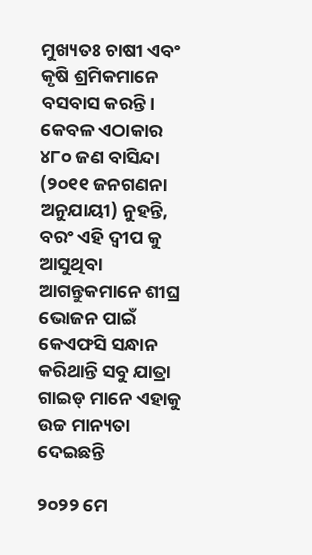ମୁଖ୍ୟତଃ ଚାଷୀ ଏବଂ କୃଷି ଶ୍ରମିକମାନେ ବସବାସ କରନ୍ତି। କେବଳ ଏଠାକାର ୪୮୦ ଜଣ ବାସିନ୍ଦା (୨୦୧୧ ଜନଗଣନା ଅନୁଯାୟୀ) ନୁହନ୍ତି, ବରଂ ଏହି ଦ୍ୱୀପ କୁ ଆସୁଥିବା ଆଗନ୍ତୁକମାନେ ଶୀଘ୍ର ଭୋଜନ ପାଇଁ କେଏଫସି ସନ୍ଧାନ କରିଥାନ୍ତି ସବୁ ଯାତ୍ରା ଗାଇଡ୍ ମାନେ ଏହାକୁ ଉଚ୍ଚ ମାନ୍ୟତା ଦେଇଛନ୍ତି

୨୦୨୨ ମେ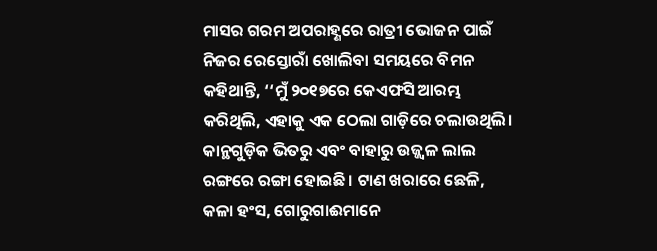ମାସର ଗରମ ଅପରାହ୍ଣରେ ରାତ୍ରୀ ଭୋଜନ ପାଇଁ ନିଜର ରେସ୍ତୋରାଁ ଖୋଲିବା ସମୟରେ ବିମନ କହିଥାନ୍ତି, ‘‘ମୁଁ ୨୦୧୭ରେ କେଏଫସି ଆରମ୍ଭ କରିଥିଲି, ଏହାକୁ ଏକ ଠେଲା ଗାଡ଼ିରେ ଚଲାଉଥିଲି। କାନ୍ଥଗୁଡ଼ିକ ଭିତରୁ ଏବଂ ବାହାରୁ ଉଜ୍ଜ୍ୱଳ ଲାଲ ରଙ୍ଗରେ ରଙ୍ଗା ହୋଇଛି। ଟାଣ ଖରାରେ ଛେଳି, କଳା ହଂସ, ଗୋରୁଗାଈମାନେ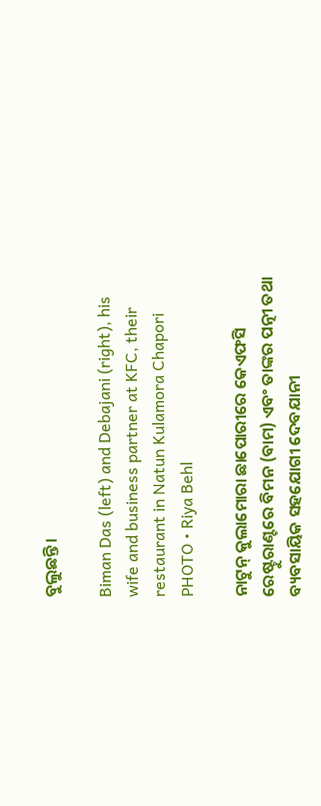ବୁଲୁଛନ୍ତି।

Biman Das (left) and Debajani (right), his wife and business partner at KFC, their restaurant in Natun Kulamora Chapori
PHOTO • Riya Behl

ନାଟୁନ୍ କୁଲାମୋରା ଛାପୋରୀରେ କେଏଫସି ରେଷ୍ଟୁରାଣ୍ଟରେ ବିମନ (ବାମ) ଏବଂ ତାଙ୍କର ପତ୍ନୀ ତଥା ବ୍ୟବସାୟିକ ସହଯୋଗୀ ଦେବଯାନୀ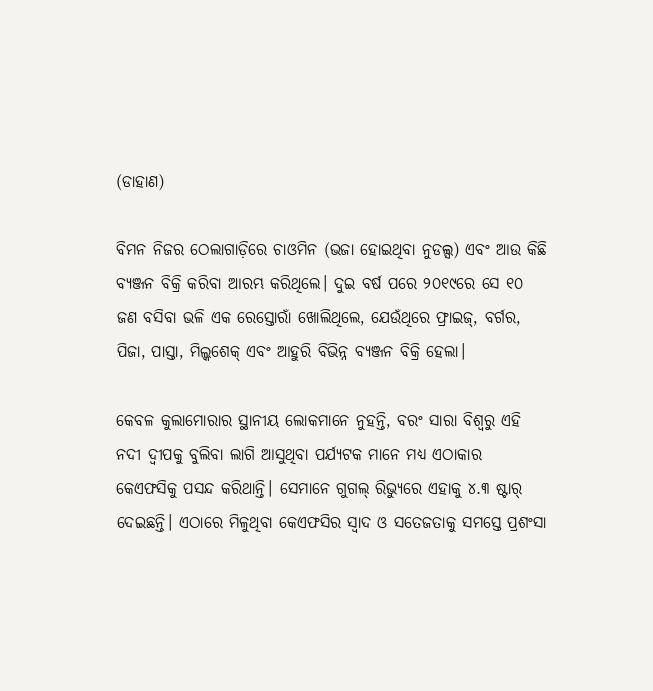(ଡାହାଣ)

ବିମନ ନିଜର ଠେଲାଗାଡ଼ିରେ ଚାଓମିନ (ଭଜା ହୋଇଥିବା ନୁଡଲ୍ସ) ଏବଂ ଆଉ କିଛି ବ୍ୟଞ୍ଜନ ବିକ୍ରି କରିବା ଆରମ୍ଭ କରିଥିଲେ। ଦୁଇ ବର୍ଷ ପରେ ୨୦୧୯ରେ ସେ ୧୦ ଜଣ ବସିବା ଭଳି ଏକ ରେସ୍ତୋରାଁ ଖୋଲିଥିଲେ, ଯେଉଁଥିରେ ଫ୍ରାଇଜ୍‌, ବର୍ଗର, ପିଜା, ପାସ୍ତା, ମିଲ୍କଶେକ୍‌ ଏବଂ ଆହୁରି ବିଭିନ୍ନ ବ୍ୟଞ୍ଜନ ବିକ୍ରି ହେଲା।

କେବଳ କୁଲାମୋରାର ସ୍ଥାନୀୟ ଲୋକମାନେ ନୁହନ୍ତି, ବରଂ ସାରା ବିଶ୍ୱରୁ ଏହି ନଦୀ ଦ୍ୱୀପକୁ ବୁଲିବା ଲାଗି ଆସୁଥିବା ପର୍ଯ୍ୟଟକ ମାନେ ମଧ୍ୟ ଏଠାକାର କେଏଫସିକୁ ପସନ୍ଦ କରିଥାନ୍ତି। ସେମାନେ ଗୁଗଲ୍‌ ରିଭ୍ୟୁରେ ଏହାକୁ ୪.୩ ଷ୍ଟାର୍‌ ଦେଇଛନ୍ତି। ଏଠାରେ ମିଳୁଥିବା କେଏଫସିର ସ୍ୱାଦ ଓ ସତେଜତାକୁ ସମସ୍ତେ ପ୍ରଶଂସା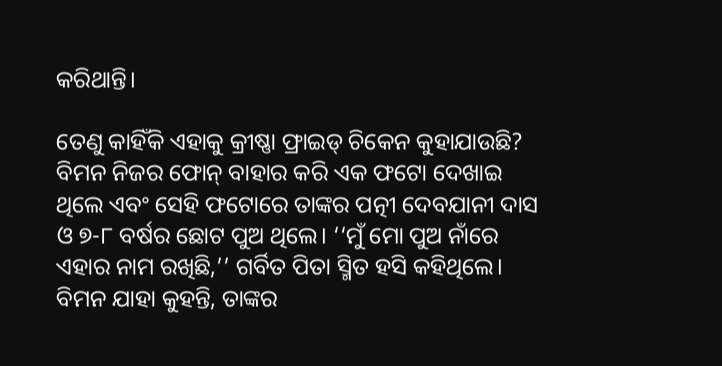କରିଥାନ୍ତି।

ତେଣୁ କାହିଁକି ଏହାକୁ କ୍ରୀଷ୍ଣା ଫ୍ରାଇଡ୍‌ ଚିକେନ କୁହାଯାଉଛି? ବିମନ ନିଜର ଫୋନ୍‌ ବାହାର କରି ଏକ ଫଟୋ ଦେଖାଇ ଥିଲେ ଏବଂ ସେହି ଫଟୋରେ ତାଙ୍କର ପତ୍ନୀ ଦେବଯାନୀ ଦାସ ଓ ୭-୮ ବର୍ଷର ଛୋଟ ପୁଅ ଥିଲେ। ‘‘ମୁଁ ମୋ ପୁଅ ନାଁରେ ଏହାର ନାମ ରଖିଛି,’’ ଗର୍ବିତ ପିତା ସ୍ମିତ ହସି କହିଥିଲେ। ବିମନ ଯାହା କୁହନ୍ତି, ତାଙ୍କର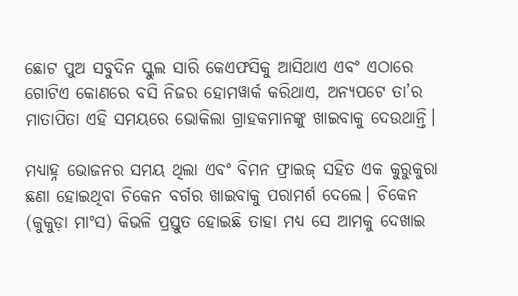ଛୋଟ ପୁଅ ସବୁଦିନ ସ୍କୁଲ ସାରି କେଏଫସିକୁ ଆସିଥାଏ ଏବଂ ଏଠାରେ ଗୋଟିଏ କୋଣରେ ବସି ନିଜର ହୋମୱାର୍କ କରିଥାଏ, ଅନ୍ୟପଟେ ତା’ର ମାତାପିତା ଏହି ସମୟରେ ଭୋକିଲା ଗ୍ରାହକମାନଙ୍କୁ ଖାଇବାକୁ ଦେଉଥାନ୍ତି।

ମଧ୍ୟାହ୍ନ ଭୋଜନର ସମୟ ଥିଲା ଏବଂ ବିମନ ଫ୍ରାଇଜ୍‌ ସହିତ ଏକ କୁରୁକୁରା ଛଣା ହୋଇଥିବା ଚିକେନ ବର୍ଗର ଖାଇବାକୁ ପରାମର୍ଶ ଦେଲେ। ଚିକେନ (କୁକୁଡ଼ା ମାଂସ) କିଭଳି ପ୍ରସ୍ତୁତ ହୋଇଛି ତାହା ମଧ୍ୟ ସେ ଆମକୁ ଦେଖାଇ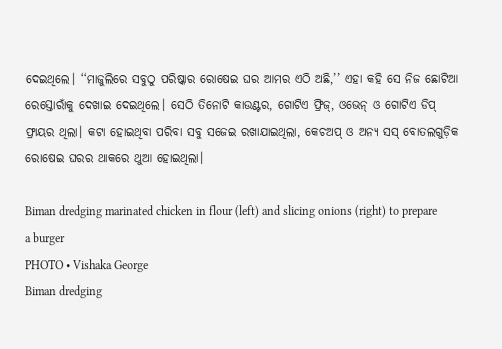ଦେଇଥିଲେ। ‘‘ମାଜୁଲିରେ ସବୁଠୁ ପରିଷ୍କାର ରୋଷେଇ ଘର ଆମର ଏଠି ଅଛି,’’ ଏହା କହି ସେ ନିଜ ଛୋଟିଆ ରେସ୍ତୋରାଁକୁ ଦେଖାଇ ଦେଇଥିଲେ। ସେଠି ତିନୋଟି କାଉଣ୍ଟର, ଗୋଟିଏ ଫ୍ରିଜ୍‌, ଓଭେନ୍‌ ଓ ଗୋଟିଏ ଡିପ୍‌ ଫ୍ରାୟର ଥିଲା। କଟା ହୋଇଥିବା ପରିବା ସବୁ ସଜେଇ ରଖାଯାଇଥିଲା, କେଚଅପ୍‌ ଓ ଅନ୍ୟ ସସ୍‌ ବୋତଲଗୁଡ଼ିକ ରୋଷେଇ ଘରର ଥାକରେ ଥୁଆ ହୋଇଥିଲା।

Biman dredging marinated chicken in flour (left) and slicing onions (right) to prepare a burger
PHOTO • Vishaka George
Biman dredging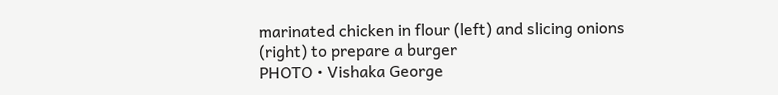marinated chicken in flour (left) and slicing onions (right) to prepare a burger
PHOTO • Vishaka George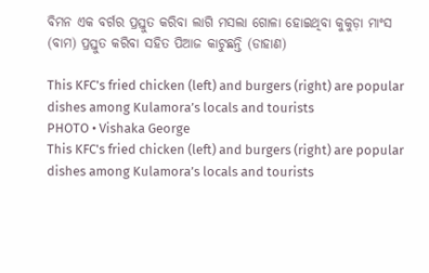ବିମନ ଏକ ବର୍ଗର ପ୍ରସ୍ତୁତ କରିବା ଲାଗି ମସଲା ଗୋଳା ହୋଇଥିବା କୁକୁଡ଼ା ମାଂସ (ବାମ) ପ୍ରସ୍ତୁତ କରିବା ସହିତ ପିଆଜ କାଟୁଛନ୍ତି (ଡାହାଣ)

This KFC's fried chicken (left) and burgers (right) are popular dishes among Kulamora’s locals and tourists
PHOTO • Vishaka George
This KFC's fried chicken (left) and burgers (right) are popular dishes among Kulamora’s locals and tourists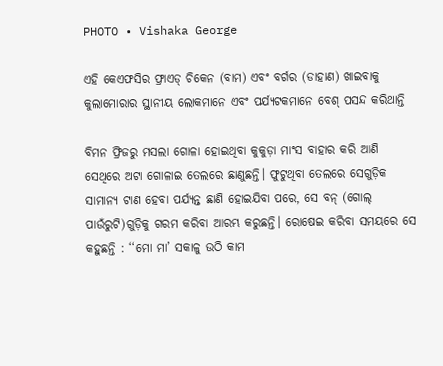PHOTO • Vishaka George

ଏହି କେଏଫସିର ଫ୍ରାଏଡ୍‌ ଚିକେନ (ବାମ) ଏବଂ ବର୍ଗର (ଡାହାଣ) ଖାଇବାକୁ କୁଲାମୋରାର ସ୍ଥାନୀୟ ଲୋକମାନେ ଏବଂ ପର୍ଯ୍ୟଟକମାନେ ବେଶ୍ ପସନ୍ଦ କରିଥାନ୍ତି

ବିମନ ଫ୍ରିଜରୁ ମସଲା ଗୋଳା ହୋଇଥିବା କୁକୁଡ଼ା ମାଂସ ବାହାର କରି ଆଣି ସେଥିରେ ଅଟା ଗୋଳାଇ ତେଲରେ ଛାଣୁଛନ୍ତି। ଫୁଟୁଥିବା ତେଲରେ ସେଗୁଡ଼ିକ ସାମାନ୍ୟ ଟାଣ ହେବା ପର୍ଯ୍ୟନ୍ତ ଛାଣି ହୋଇଯିବା ପରେ, ସେ ବନ୍‌ (ଗୋଲ୍‌ ପାଉଁରୁଟି)ଗୁଡ଼ିକୁ ଗରମ କରିବା ଆରମ୍ଭ କରୁଛନ୍ତି। ରୋଷେଇ କରିବା ସମୟରେ ସେ କହୁଛନ୍ତି : ‘‘ମୋ ମା’ ସକାଳୁ ଉଠି କାମ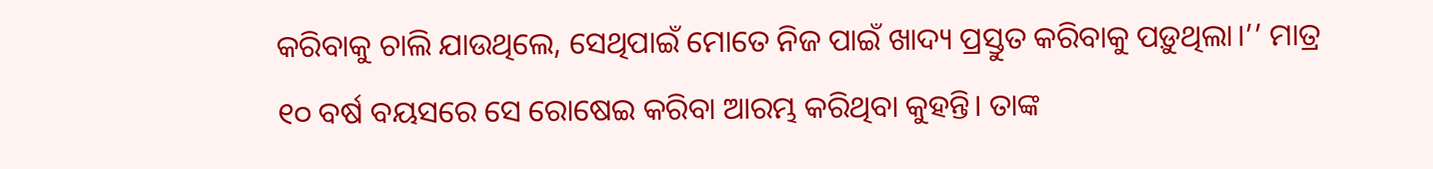କରିବାକୁ ଚାଲି ଯାଉଥିଲେ, ସେଥିପାଇଁ ମୋତେ ନିଜ ପାଇଁ ଖାଦ୍ୟ ପ୍ରସ୍ତୁତ କରିବାକୁ ପଡ଼ୁଥିଲା।’’ ମାତ୍ର ୧୦ ବର୍ଷ ବୟସରେ ସେ ରୋଷେଇ କରିବା ଆରମ୍ଭ କରିଥିବା କୁହନ୍ତି। ତାଙ୍କ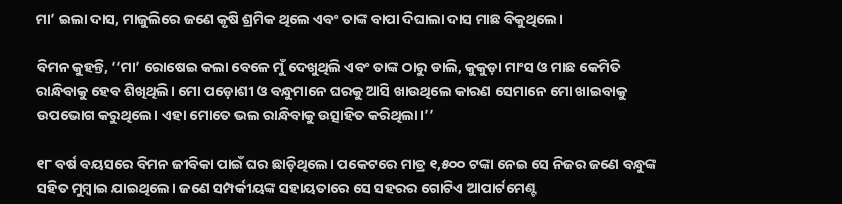ମା’ ଇଲା ଦାସ, ମାଜୁଲିରେ ଜଣେ କୃଷି ଶ୍ରମିକ ଥିଲେ ଏବଂ ତାଙ୍କ ବାପା ଦିଘାଲା ଦାସ ମାଛ ବିକୁଥିଲେ।

ବିମନ କୁହନ୍ତି, ‘‘ମା’ ରୋଷେଇ କଲା ବେଳେ ମୁଁ ଦେଖୁଥିଲି ଏବଂ ତାଙ୍କ ଠାରୁ ଡାଲି, କୁକୁଡ଼ା ମାଂସ ଓ ମାଛ କେମିତି ରାନ୍ଧିବାକୁ ହେବ ଶିଖିଥିଲି। ମୋ ପଡ଼ୋଶୀ ଓ ବନ୍ଧୁମାନେ ଘରକୁ ଆସି ଖାଉଥିଲେ କାରଣ ସେମାନେ ମୋ ଖାଇବାକୁ ଉପଭୋଗ କରୁଥିଲେ। ଏହା ମୋତେ ଭଲ ରାନ୍ଧିବାକୁ ଉତ୍ସାହିତ କରିଥିଲା।’’

୧୮ ବର୍ଷ ବୟସରେ ବିମନ ଜୀବିକା ପାଇଁ ଘର ଛାଡ଼ିଥିଲେ। ପକେଟରେ ମାତ୍ର ୧,୫୦୦ ଟଙ୍କା ନେଇ ସେ ନିଜର ଜଣେ ବନ୍ଧୁଙ୍କ ସହିତ ମୁମ୍ବାଇ ଯାଇଥିଲେ। ଜଣେ ସମ୍ପର୍କୀୟଙ୍କ ସହାୟତାରେ ସେ ସହରର ଗୋଟିଏ ଆପାର୍ଟମେଣ୍ଟ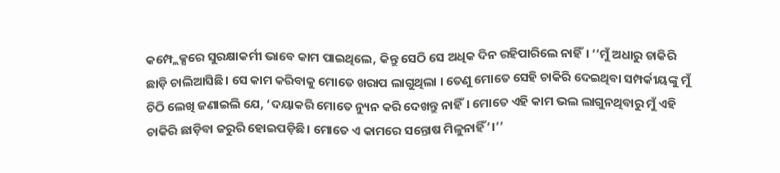କମ୍ପ୍ଲେକ୍ସରେ ସୁରକ୍ଷାକର୍ମୀ ଭାବେ କାମ ପାଇଥିଲେ, କିନ୍ତୁ ସେଠି ସେ ଅଧିକ ଦିନ ରହିପାରିଲେ ନାହିଁ। ‘‘ମୁଁ ଅଧାରୁ ଚାକିରି ଛାଡ଼ି ଚାଲିଆସିଛି। ସେ କାମ କରିବାକୁ ମୋତେ ଖରାପ ଲାଗୁଥିଲା । ତେଣୁ ମୋତେ ସେହି ଚାକିରି ଦେଇଥିବା ସମ୍ପର୍କୀୟଙ୍କୁ ମୁଁ ଚିଠି ଲେଖି ଜଣାଇଲି ଯେ, ‘ଦୟାକରି ମୋତେ ନ୍ୟୁନ କରି ଦେଖନ୍ତୁ ନାହିଁ। ମୋତେ ଏହି କାମ ଭଲ ଲାଗୁନଥିବାରୁ ମୁଁ ଏହି ଚାକିରି ଛାଡ଼ିବା ଜରୁରି ହୋଇପଡ଼ିଛି। ମୋତେ ଏ କାମରେ ସନ୍ତୋଷ ମିଳୁନାହିଁ’।’’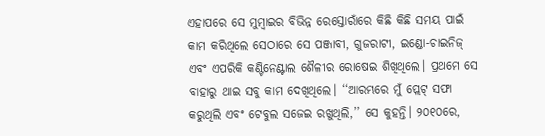ଏହାପରେ ସେ ମୁମ୍ବାଇର ବିଭିନ୍ନ ରେସ୍ତୋରାଁରେ କିଛି କିଛି ସମୟ ପାଇଁ କାମ କରିଥିଲେ ସେଠାରେ ସେ ପଞ୍ଜାବୀ, ଗୁଜରାଟୀ, ଇଣ୍ଡୋ-ଚାଇନିଜ୍‌ ଏବଂ ଏପରିକି କଣ୍ଟିନେଣ୍ଟାଲ ଶୈଳୀର ରୋଷେଇ ଶିଖିଥିଲେ। ପ୍ରଥମେ ସେ ବାହାରୁ ଥାଇ ସବୁ କାମ ଦେଖିଥିଲେ। ‘‘ଆରମ୍ଭରେ ମୁଁ ପ୍ଲେଟ୍‌ ସଫା କରୁଥିଲି ଏବଂ ଟେବୁଲ ସଜେଇ ରଖୁଥିଲି,’’ ସେ କୁହନ୍ତି। ୨୦୧୦ରେ,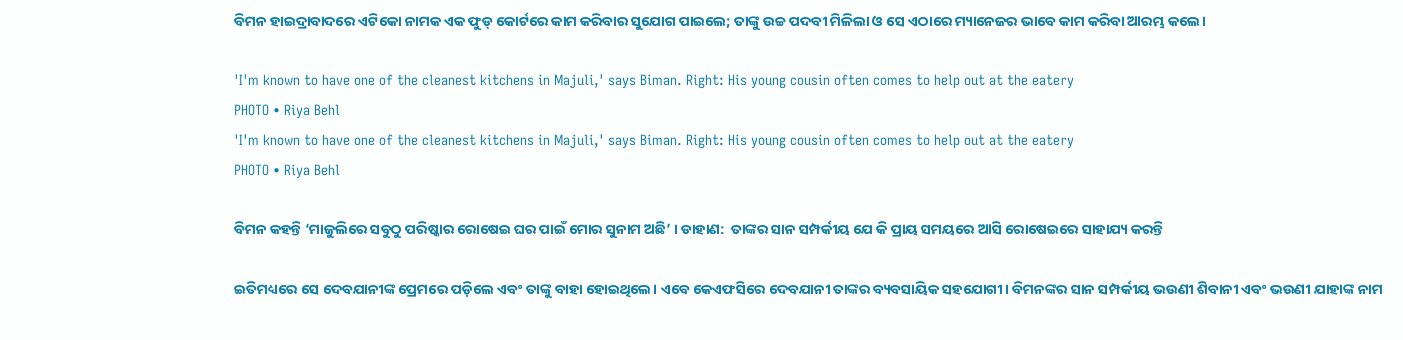ବିମନ ହାଇଦ୍ରାବାଦରେ ଏଟିକୋ ନାମକ ଏକ ଫୁଡ୍‌ କୋର୍ଟରେ କାମ କରିବାର ସୁଯୋଗ ପାଇଲେ; ତାଙ୍କୁ ଉଚ୍ଚ ପଦବୀ ମିଳିଲା ଓ ସେ ଏଠାରେ ମ୍ୟାନେଜର ଭାବେ କାମ କରିବା ଆରମ୍ଭ କଲେ।

'I'm known to have one of the cleanest kitchens in Majuli,' says Biman. Right: His young cousin often comes to help out at the eatery
PHOTO • Riya Behl
'I'm known to have one of the cleanest kitchens in Majuli,' says Biman. Right: His young cousin often comes to help out at the eatery
PHOTO • Riya Behl

ବିମନ କହନ୍ତି ‘ମାଜୁଲିରେ ସବୁଠୁ ପରିଷ୍କାର ରୋଷେଇ ଘର ପାଇଁ ମୋର ସୁନାମ ଅଛି’ । ଡାହାଣ:  ତାଙ୍କର ସାନ ସମ୍ପର୍କୀୟ ଯେ କି ପ୍ରାୟ ସମୟରେ ଆସି ରୋଷେଇରେ ସାହାଯ୍ୟ କରନ୍ତି

ଇତିମଧ୍ୟରେ ସେ ଦେବଯାନୀଙ୍କ ପ୍ରେମରେ ପଡ଼ିଲେ ଏବଂ ତାଙ୍କୁ ବାହା ହୋଇଥିଲେ। ଏବେ କେଏଫସିରେ ଦେବଯାନୀ ତାଙ୍କର ବ୍ୟବସାୟିକ ସହଯୋଗୀ। ବିମନଙ୍କର ସାନ ସମ୍ପର୍କୀୟ ଭଉଣୀ ଶିବାନୀ ଏବଂ ଭଉଣୀ ଯାହାଙ୍କ ନାମ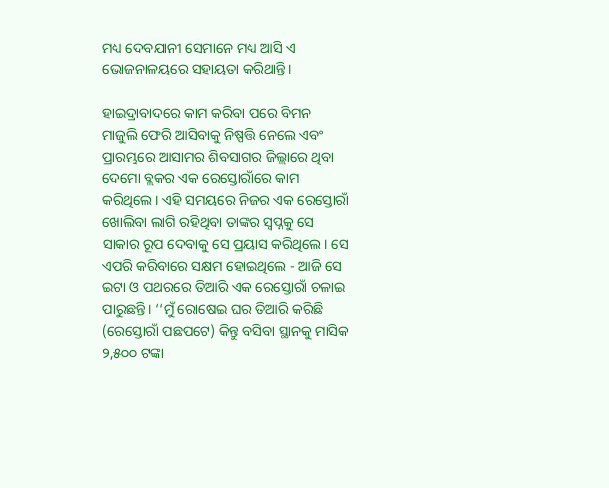ମଧ୍ୟ ଦେବଯାନୀ ସେମାନେ ମଧ୍ୟ ଆସି ଏ ଭୋଜନାଳୟରେ ସହାୟତା କରିଥାନ୍ତି।

ହାଇଦ୍ରାବାଦରେ କାମ କରିବା ପରେ ବିମନ ମାଜୁଲି ଫେରି ଆସିବାକୁ ନିଷ୍ପତ୍ତି ନେଲେ ଏବଂ ପ୍ରାରମ୍ଭରେ ଆସାମର ଶିବସାଗର ଜିଲ୍ଲାରେ ଥିବା ଦେମୋ ବ୍ଲକର ଏକ ରେସ୍ତୋରାଁରେ କାମ କରିଥିଲେ। ଏହି ସମୟରେ ନିଜର ଏକ ରେସ୍ତୋରାଁ ଖୋଲିବା ଲାଗି ରହିଥିବା ତାଙ୍କର ସ୍ୱପ୍ନକୁ ସେ ସାକାର ରୂପ ଦେବାକୁ ସେ ପ୍ରୟାସ କରିଥିଲେ। ସେ ଏପରି କରିବାରେ ସକ୍ଷମ ହୋଇଥିଲେ - ଆଜି ସେ ଇଟା ଓ ପଥରରେ ତିଆରି ଏକ ରେସ୍ତୋରାଁ ଚଳାଇ ପାରୁଛନ୍ତି। ‘‘ମୁଁ ରୋଷେଇ ଘର ତିଆରି କରିଛି (ରେସ୍ତୋରାଁ ପଛପଟେ) କିନ୍ତୁ ବସିବା ସ୍ଥାନକୁ ମାସିକ ୨,୫୦୦ ଟଙ୍କା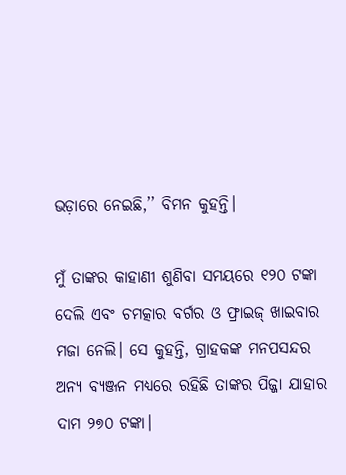ଭଡ଼ାରେ ନେଇଛି,’’ ବିମନ କୁହନ୍ତି।

ମୁଁ ତାଙ୍କର କାହାଣୀ ଶୁଣିବା ସମୟରେ ୧୨୦ ଟଙ୍କା ଦେଲି ଏବଂ ଚମତ୍କାର ବର୍ଗର ଓ ଫ୍ରାଇଜ୍‌ ଖାଇବାର ମଜା ନେଲି। ସେ କୁହନ୍ତି, ଗ୍ରାହକଙ୍କ ମନପସନ୍ଦର ଅନ୍ୟ ବ୍ୟଞ୍ଜନ ମଧ୍ୟରେ ରହିଛି ତାଙ୍କର ପିଜ୍ଜା ଯାହାର ଦାମ ୨୭୦ ଟଙ୍କା।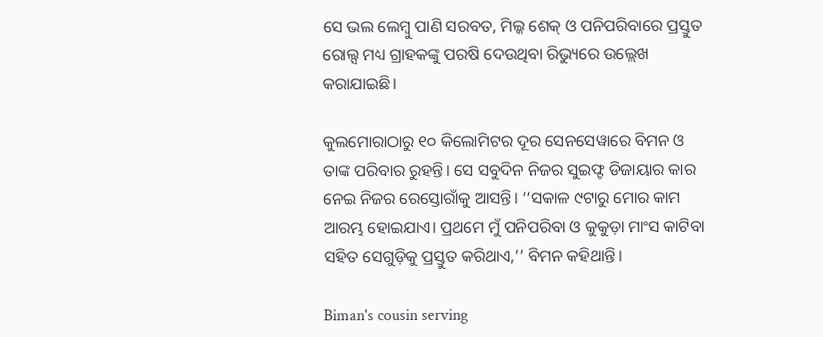ସେ ଭଲ ଲେମ୍ବୁ ପାଣି ସରବତ, ମିଲ୍କ ଶେକ୍‌ ଓ ପନିପରିବାରେ ପ୍ରସ୍ତୁତ ରୋଲ୍ସ ମଧ୍ୟ ଗ୍ରାହକଙ୍କୁ ପରଷି ଦେଉଥିବା ରିଭ୍ୟୁରେ ଉଲ୍ଲେଖ କରାଯାଇଛି।

କୁଲମୋରାଠାରୁ ୧୦ କିଲୋମିଟର ଦୂର ସେନସେୱାରେ ବିମନ ଓ ତାଙ୍କ ପରିବାର ରୁହନ୍ତି। ସେ ସବୁଦିନ ନିଜର ସୁଇଫ୍ଟ ଡିଜାୟାର କାର ନେଇ ନିଜର ରେସ୍ତୋରାଁକୁ ଆସନ୍ତି। ‘‘ସକାଳ ୯ଟାରୁ ମୋର କାମ ଆରମ୍ଭ ହୋଇଯାଏ। ପ୍ରଥମେ ମୁଁ ପନିପରିବା ଓ କୁକୁଡ଼ା ମାଂସ କାଟିବା ସହିତ ସେଗୁଡ଼ିକୁ ପ୍ରସ୍ତୁତ କରିଥାଏ,’’ ବିମନ କହିଥାନ୍ତି।

Biman's cousin serving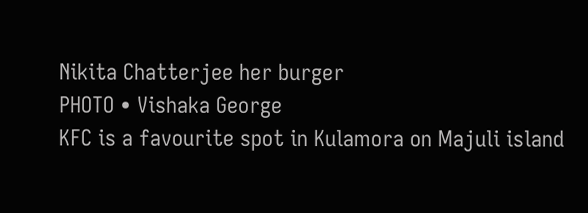Nikita Chatterjee her burger
PHOTO • Vishaka George
KFC is a favourite spot in Kulamora on Majuli island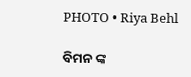PHOTO • Riya Behl

ବିମନ ଙ୍କ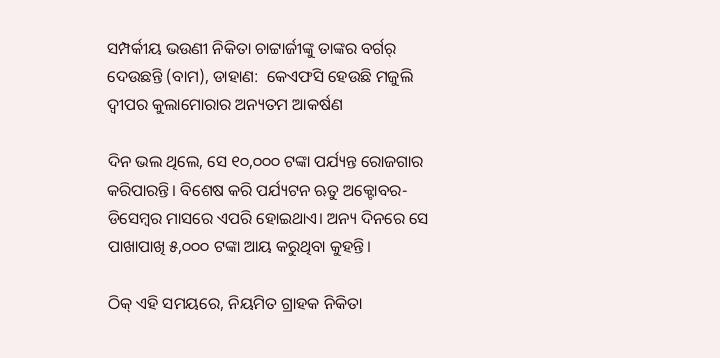ସମ୍ପର୍କୀୟ ଭଉଣୀ ନିକିତା ଚାଟ୍ଟାର୍ଜୀଙ୍କୁ ତାଙ୍କର ବର୍ଗର୍‌ ଦେଉଛନ୍ତି (ବାମ), ଡାହାଣ:  କେଏଫସି ହେଉଛି ମଜୁଲି ଦ୍ୱୀପର କୁଲାମୋରାର ଅନ୍ୟତମ ଆକର୍ଷଣ

ଦିନ ଭଲ ଥିଲେ, ସେ ୧୦,୦୦୦ ଟଙ୍କା ପର୍ଯ୍ୟନ୍ତ ରୋଜଗାର କରିପାରନ୍ତି। ବିଶେଷ କରି ପର୍ଯ୍ୟଟନ ଋତୁ ଅକ୍ଟୋବର-ଡିସେମ୍ବର ମାସରେ ଏପରି ହୋଇଥାଏ। ଅନ୍ୟ ଦିନରେ ସେ ପାଖାପାଖି ୫,୦୦୦ ଟଙ୍କା ଆୟ କରୁଥିବା କୁହନ୍ତି।

ଠିକ୍‌ ଏହି ସମୟରେ, ନିୟମିତ ଗ୍ରାହକ ନିକିତା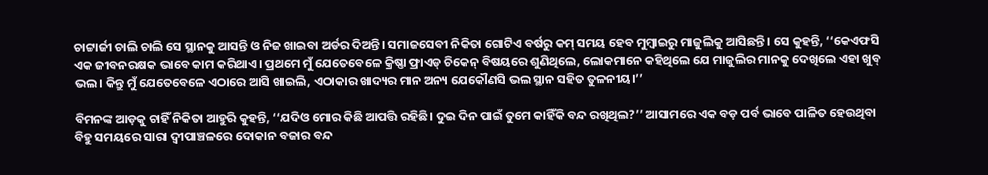ଚାଟ୍ଟାର୍ଜୀ ଚାଲି ଚାଲି ସେ ସ୍ଥାନକୁ ଆସନ୍ତି ଓ ନିଜ ଖାଇବା ଅର୍ଡର ଦିଅନ୍ତି। ସମାଜସେବୀ ନିକିତା ଗୋଟିଏ ବର୍ଷରୁ କମ୍‌ ସମୟ ହେବ ମୁମ୍ବାଇରୁ ମାଜୁଲିକୁ ଆସିଛନ୍ତି। ସେ କୁହନ୍ତି, ‘‘କେଏଫସି ଏକ ଜୀବନରକ୍ଷକ ଭାବେ କାମ କରିଥାଏ। ପ୍ରଥମେ ମୁଁ ଯେତେବେଳେ କ୍ରିଷ୍ଣା ଫ୍ରାଏଡ୍‌ ଚିକେନ୍‌ ବିଷୟରେ ଶୁଣିଥିଲେ, ଲୋକମାନେ କହିଥିଲେ ଯେ ମାଜୁଲିର ମାନକୁ ଦେଖିଲେ ଏହା ଖୁବ୍‌ ଭଲ। କିନ୍ତୁ ମୁଁ ଯେତେବେଳେ ଏଠାରେ ଆସି ଖାଇଲି, ଏଠାକାର ଖାଦ୍ୟର ମାନ ଅନ୍ୟ ଯେକୌଣସି ଭଲ ସ୍ଥାନ ସହିତ ତୁଳନୀୟ।’’

ବିମନଙ୍କ ଆଡ଼କୁ ଚାହିଁ ନିକିତା ଆହୁରି କୁହନ୍ତି, ‘‘ଯଦିଓ ମୋର କିଛି ଆପତ୍ତି ରହିଛି। ଦୁଇ ଦିନ ପାଇଁ ତୁମେ କାହିଁକି ବନ୍ଦ ରଖିଥିଲ?’’ ଆସାମରେ ଏକ ବଡ଼ ପର୍ବ ଭାବେ ପାଳିତ ହେଉଥିବା ବିହୁ ସମୟରେ ସାରା ଦ୍ୱୀପାଞ୍ଚଳରେ ଦୋକାନ ବଜାର ବନ୍ଦ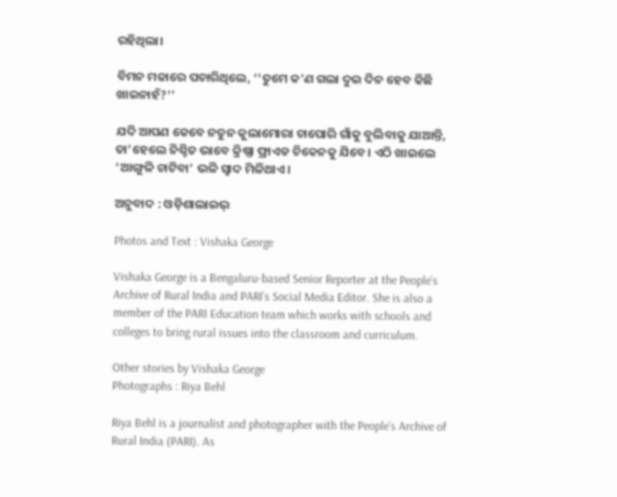ରହିଥିଲା।

ବିମନ ମଜାରେ ପଚାରିଥିଲେ, ‘‘ତୁମେ କ’ଣ ଗଲା ଦୁଇ ଦିନ ହେବ କିଛି ଖାଇନାହଁ?’’

ଯଦି ଆପଣ କେବେ ନତୁନ କୁଲାମୋରା ଚାପୋରି ଗାଁକୁ ବୁଲିବାକୁ ଯାଆନ୍ତି, ତା’ହେଲେ ନିଶ୍ଚିତ ଭାବେ କ୍ରିଷ୍ଣା ଫ୍ରାଏଡ ଚିକେନକୁ ଯିବେ। ଏଠି ଖାଇଲେ ‘ଆଙ୍ଗୁଳି ଚାଟିବା’ ଭଳି ସ୍ୱାଦ ମିଳିଥାଏ।

ଅନୁବାଦ : ଓଡ଼ିଶାଲାଇଭ୍‍

Photos and Text : Vishaka George

Vishaka George is a Bengaluru-based Senior Reporter at the People’s Archive of Rural India and PARI’s Social Media Editor. She is also a member of the PARI Education team which works with schools and colleges to bring rural issues into the classroom and curriculum.

Other stories by Vishaka George
Photographs : Riya Behl

Riya Behl is a journalist and photographer with the People’s Archive of Rural India (PARI). As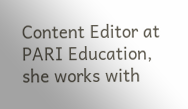Content Editor at PARI Education, she works with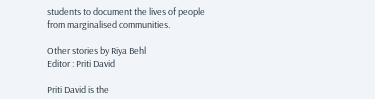students to document the lives of people from marginalised communities.

Other stories by Riya Behl
Editor : Priti David

Priti David is the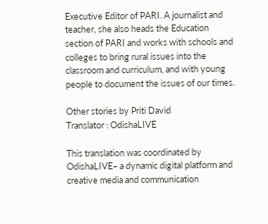Executive Editor of PARI. A journalist and teacher, she also heads the Education section of PARI and works with schools and colleges to bring rural issues into the classroom and curriculum, and with young people to document the issues of our times.

Other stories by Priti David
Translator : OdishaLIVE

This translation was coordinated by OdishaLIVE– a dynamic digital platform and creative media and communication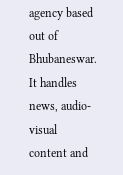agency based out of Bhubaneswar. It handles news, audio-visual content and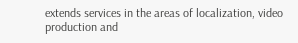extends services in the areas of localization, video production and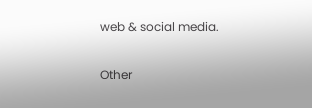web & social media.

Other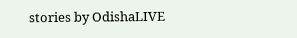stories by OdishaLIVE